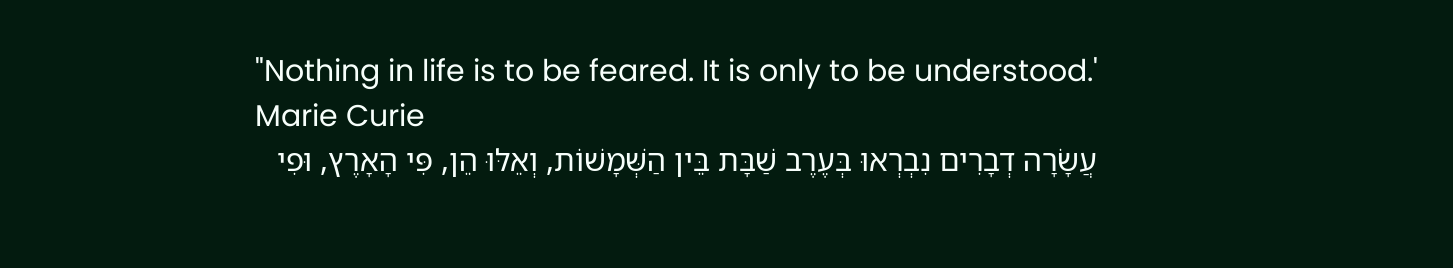"Nothing in life is to be feared. It is only to be understood.'
Marie Curie
עֲשָׂרָה דְבָרִים נִבְרְאוּ בְּעֶרֶב שַׁבָּת בֵּין הַשְּׁמָשׁוֹת, וְאֵלּוּ הֵן, פִּי הָאָרֶץ, וּפִי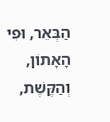הַבְּאֵר, וּפִי הָאָתוֹן, וְהַקֶּשֶׁת,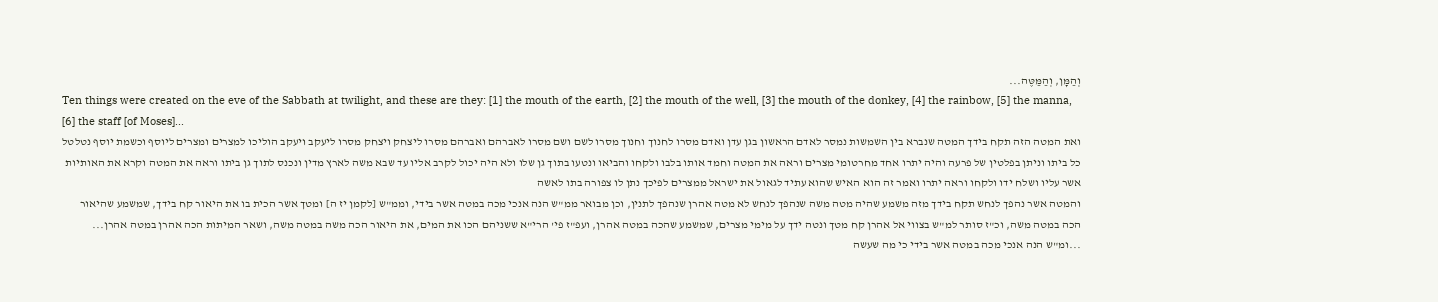וְהַמָּן, וְהַמַּטֶּה...
Ten things were created on the eve of the Sabbath at twilight, and these are they: [1] the mouth of the earth, [2] the mouth of the well, [3] the mouth of the donkey, [4] the rainbow, [5] the manna, [6] the staff [of Moses]...
ואת המטה הזה תקח בידך המטה שנברא בין השמשות נמסר לאדם הראשון בגן עדן ואדם מסרו לחנוך וחנוך מסרו לשם ושם מסרו לאברהם ואברהם מסרו ליצחק ויצחק מסרו ליעקב ויעקב הוליכו למצרים ומצרים ליוסף וכשמת יוסף נטלטל כל ביתו וניתן בפלטין של פרעה והיה יתרו אחד מחרטומי מצרים וראה את המטה וחמד אותו בלבו ולקחו והביאו ונטעו בתוך גן שלו ולא היה יכול לקרב אליו עד שבא משה לארץ מדין ונכנס לתוך גן ביתו וראה את המטה וקרא את האותיות אשר עליו ושלח ידו ולקחו וראה יתרו ואמר זה הוא האיש שהוא עתיד לגאול את ישראל ממצרים לפיכך נתן לו צפורה בתו לאשה
והמטה אשר נהפך לנחש תקח בידך מזה משמע שהיה מטה משה שנהפך לנחש לא מטה אהרן שנהפך לתנין, וכן מבואר ממ"ש הנה אנכי מכה במטה אשר בידי, וממ"ש [לקמן יז ה] ומטך אשר הכית בו את היאור קח בידך, שמשמע שהיאור הכה במטה משה, וכ"ז סותר למ"ש בצווי אל אהרן קח מטך ונטה ידך על מימי מצרים, שמשמע שהכה במטה אהרן, ועפ"ז פי' הרי"א ששניהם הכו את המים, את היאור הכה משה במטה משה, ושאר המיתות הכה אהרן במטה אהרן...
...ומ"ש הנה אנכי מכה במטה אשר בידי כי מה שעשה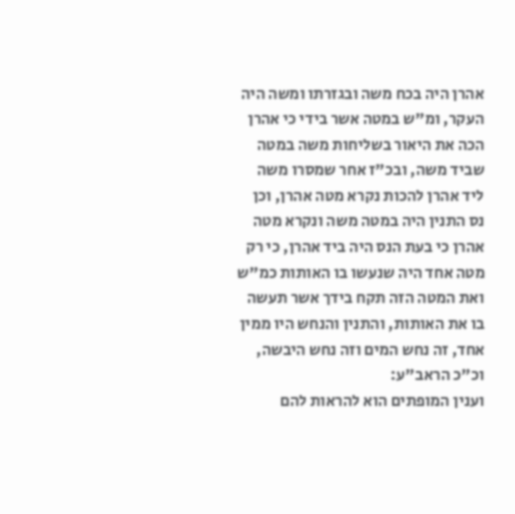אהרן היה בכח משה ובגזרתו ומשה היה העקר, ומ"ש במטה אשר בידי כי אהרן הכה את היאור בשליחות משה במטה שביד משה, ובכ"ז אחר שמסרו משה ליד אהרן להכות נקרא מטה אהרן, וכן נס התנין היה במטה משה ונקרא מטה אהרן כי בעת הנס היה ביד אהרן, כי רק מטה אחד היה שנעשו בו האותות כמ"ש ואת המטה הזה תקח בידך אשר תעשה בו את האותות, והתנין והנחש היו ממין אחד, זה נחש המים וזה נחש היבשה, וכ"כ הראב"ע:
וענין המופתים הוא להראות להם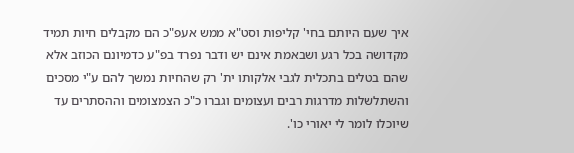איך שעם היותם בחי' קליפות וסט"א ממש אעפ"כ הם מקבלים חיות תמיד מקדושה בכל רגע ושבאמת אינם יש ודבר נפרד בפ"ע כדמיונם הכוזב אלא שהם בטלים בתכלית לגבי אלקותו ית' רק שהחיות נמשך להם ע"י מסכים והשתלשלות מדרגות רבים ועצומים וגברו כ"כ הצמצומים וההסתרים עד שיוכלו לומר לי יאורי כו'.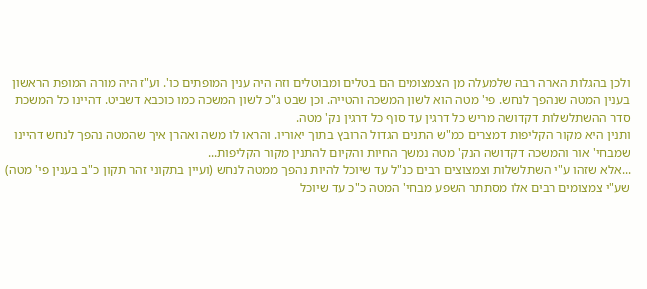ולכן בהגלות הארה רבה שלמעלה מן הצמצומים הם בטלים ומבוטלים וזה היה ענין המופתים כו'. וע"ז היה מורה המופת הראשון בענין המטה שנהפך לנחש. פי' מטה הוא לשון המשכה והטייה. וכן שבט ג"כ לשון המשכה כמו כוכבא דשביט. דהיינו כל המשכת סדר ההשתלשלות דקדושה מריש כל דרגין עד סוף כל דרגין נק' מטה.
ותנין היא מקור הקליפות דמצרים כמ"ש התנים הגדול הרובץ בתוך יאוריו. והראו לו משה ואהרן איך שהמטה נהפך לנחש דהיינו שמבחי' אור והמשכה דקדושה הנק' מטה נמשך החיות והקיום להתנין מקור הקליפות...
...אלא שזהו ע"י השתלשלות וצמצוצים רבים כנ"ל עד שיוכל להיות נהפך ממטה לנחש (ועיין בתקוני זהר תקון כ"ב בענין פי' מטה) שע"י צמצומים רבים אלו מסתתר השפע מבחי' המטה כ"כ עד שיוכל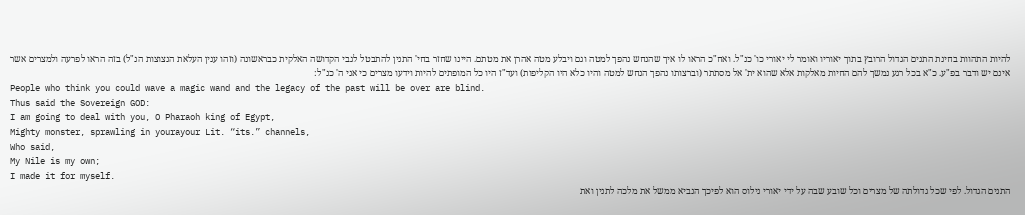להיות התהוות בחינת התנים הגדול הרובץ בתוך יאוריו ואומר לי יאורי כו' כנ"ל. ואח"כ הראו לו איך שהנחש נהפך למטה וגם ויבלע מטה אהרן את מטתם. היינו שחזר בחי' התנין להתבטל לגבי הקדושה האלקית כבראשונה (וזהו ענין העלאת הנצוצות הנ"ל) בזה הראו לפרעה ולמצרים אשר אינם יש ודבר בפ"ע. כ"א בכל רגע נמשך להם החיות מאלקות אלא שהוא ית' אל מסתתר (וברצותו נהפך הנחש למטה והיו כלא היו הקליפות) ועד"ז היו כל המופתים להיות וידעו מצרים כי אני ה' כנ"ל:
People who think you could wave a magic wand and the legacy of the past will be over are blind.
Thus said the Sovereign GOD:
I am going to deal with you, O Pharaoh king of Egypt,
Mighty monster, sprawling in yourayour Lit. “its.” channels,
Who said,
My Nile is my own;
I made it for myself.
התנים הגדול. לפי שכל גדולתה של מצרים וכל שובע שבה על ידי יאורי נילוס הוא לפיכך הנביא ממשל את מלכה לתנין ואת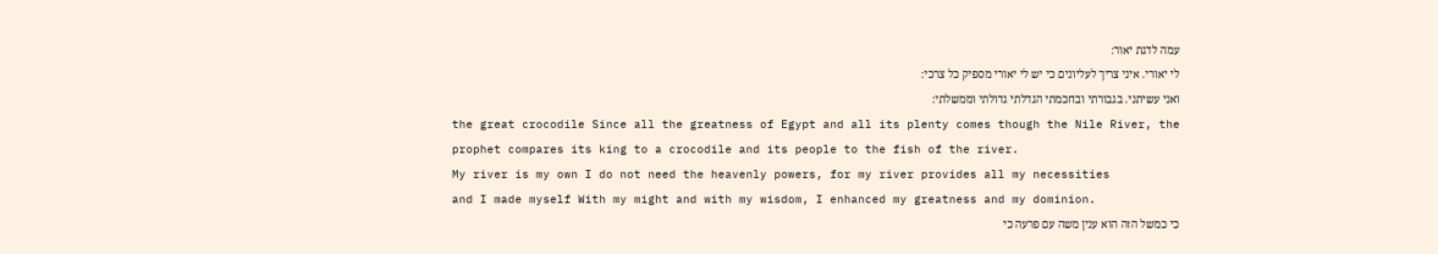עמה לדגת יאור:
לי יאורי. איני צריך לעליונים כי יש לי יאורי מספיק כל צרכי:
ואני עשיתני. בגבורתי ובחכמתי הגדלתי גדולתי וממשלתי:
the great crocodile Since all the greatness of Egypt and all its plenty comes though the Nile River, the prophet compares its king to a crocodile and its people to the fish of the river.
My river is my own I do not need the heavenly powers, for my river provides all my necessities
and I made myself With my might and with my wisdom, I enhanced my greatness and my dominion.
כי כמשל הזה הוא ענין משה עם פרעה כי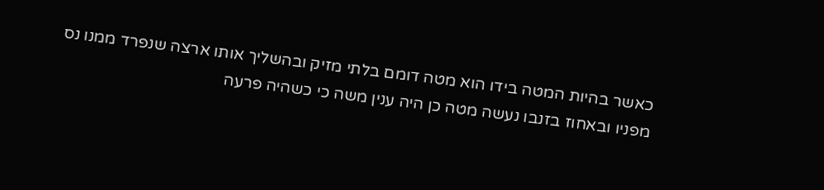כאשר בהיות המטה בידו הוא מטה דומם בלתי מזיק ובהשליך אותו ארצה שנפרד ממנו נס מפניו ובאחוז בזנבו נעשה מטה כן היה ענין משה כי כשהיה פרעה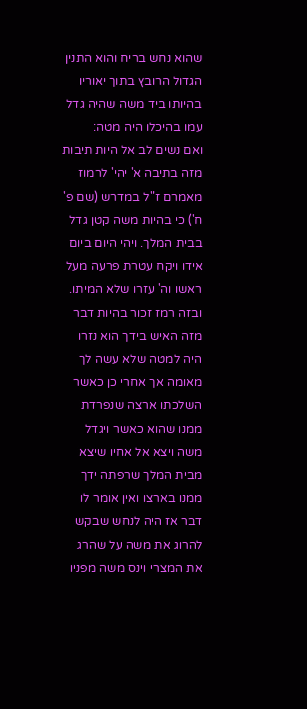שהוא נחש בריח והוא התנין הגדול הרובץ בתוך יאוריו בהיותו ביד משה שהיה גדל עמו בהיכלו היה מטה:
ואם נשים לב אל היות תיבות מזה בתיבה א' יהי' לרמוז מאמרם ז"ל במדרש (שם פ' ח') כי בהיות משה קטן גדל בבית המלך. ויהי היום ביום אידו ויקח עטרת פרעה מעל ראשו וה' עזרו שלא המיתו. ובזה רמז זכור בהיות דבר מזה האיש בידך הוא נזרו היה למטה שלא עשה לך מאומה אך אחרי כן כאשר השלכתו ארצה שנפרדת ממנו שהוא כאשר ויגדל משה ויצא אל אחיו שיצא מבית המלך שרפתה ידך ממנו בארצו ואין אומר לו דבר אז היה לנחש שבקש להרוג את משה על שהרג את המצרי וינס משה מפניו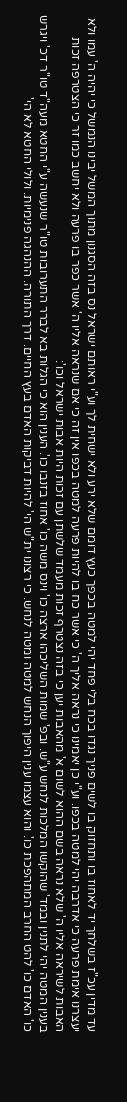עד מדין עכ"ז בשלחך יד לאחוז בו ותחזוק בו לשים פניך נגדו בכח בלי פחד יהי למטה בכפך כעץ דומם שלא ירע ולא ישחית לך וע"י ראותם ישראל נס בזה הסגנון מתוך המשל יבינו הנמשל כי יהיה ה' עמו ולא יעצרנו אימת פרעה כי אדרבה יהי למטה בכפו. וע"י כן יאמינו כי נראה אליך ה' כי אשר כח בו להיות פרעה למטה בכפו אין זה כי אם שנראה אליו ה' אשר כפר בו פרעה ולא יחשב כמו זר כי הצטרפה זכות האבות לשיראה אליו ה' שלא נראה בשם ההוא לשום א' מהאבות יען כי בזה נצטרף זכות מעמד שלשתן עם זכות היות אבות ישראל וכו':
בענין המטה יהי לתנין ובמד' שהוקשו המלכות לנחש ע"ש. ובפ' שמות השליכהו ארצה כו' וינס משה כו' אחוז בזנבו כו'. הענין הוא כי הגלות בא לברר התערובות טו"ר שנעשה ע"י החטא מעה"ד טו"ר דכ' ויגרש כו' האדם כו' להט החרב המתהפכת כו'. והוא עצמו ענין היפוך הנחש למטה ומטה לנחש. כי רצונו ית"ש הי' להיות דביקות האדם בעץ החיים. דרך התורה. ההנהגה פנימיות. ולולי החטא לא הי'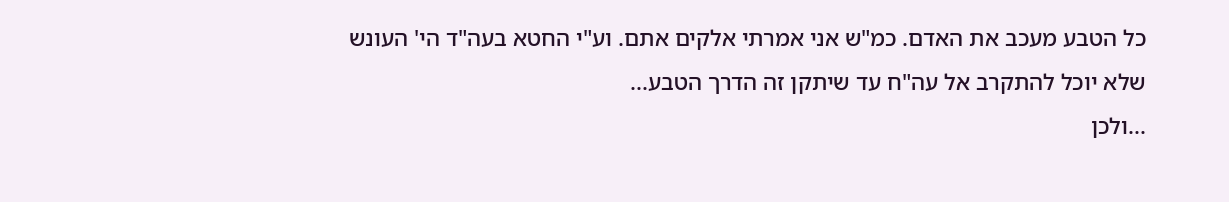כל הטבע מעכב את האדם. כמ"ש אני אמרתי אלקים אתם. וע"י החטא בעה"ד הי' העונש שלא יוכל להתקרב אל עה"ח עד שיתקן זה הדרך הטבע...
...ולכן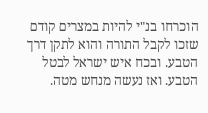הוכרחו בנ"י להיות במצרים קודם שזכו לקבל התורה והוא לתקן דרך הטבע. ובכח איש ישראל לבטל הטבע. ואז נעשה מנחש מטה.